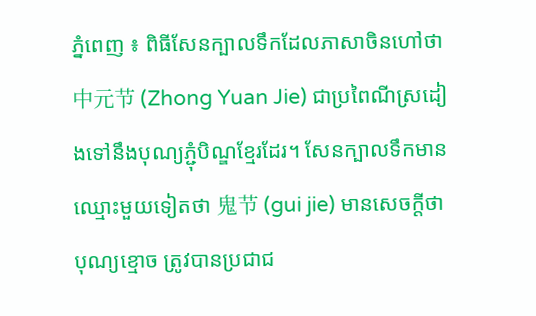ភ្នំពេញ ៖ ពិធីសែនក្បាលទឹកដែលភាសាចិនហៅថា 中元节 (Zhong Yuan Jie) ជាប្រពៃណីស្រដៀងទៅនឹងបុណ្យភ្ជុំបិណ្ឌខ្មែរដែរ។ សែនក្បាលទឹកមានឈ្មោះមួយទៀតថា 鬼节 (gui jie) មានសេចក្តីថា បុណ្យខ្មោច ត្រូវបានប្រជាជ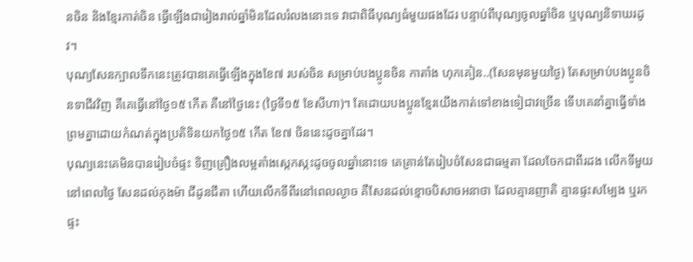នចិន និងខ្មែរកាត់ចិន ធ្វើឡើងជារៀងរាល់ឆ្នាំមិនដែលរំលងនោះទេ វាជាពិធីបុណ្យធំមួយផងដែរ បន្ទាប់ពីបុណ្យចូលឆ្នាំចិន ឬបុណ្យនិទាឃរដូវ។
បុណ្យសែនក្បាលទឹកនេះត្រូវបានគេធ្វើឡើងក្នុងខែ៧ របស់ចិន សម្រាប់បងប្អូនចិន កាតាំង ហុកគៀន..(សែនមុនមួយថ្ងៃ) តែសម្រាប់បងប្អូនចិនទាជីវវិញ គឺគេធ្វើនៅថ្ងៃ១៥ កើត គឺនៅថ្ងៃនេះ (ថ្ងៃទី១៥ ខែសីហា)។ តែដោយបងប្អូនខ្មែរយើងកាត់ទៅខាងទៀជាវច្រើន ទើបគេនាំគ្នាធ្វើទាំងព្រមគ្នាដោយកំណត់ក្នុងប្រតិទិនយកថ្ងៃ១៥ កើត ខែ៧ ចិននេះដូចគ្នាដែរ។
បុណ្យនេះគេមិនបានរៀបចំផ្ទះ ទិញគ្រឿងលម្អតាំងស្កេកស្កះដូចចូលឆ្នាំនោះទេ គេគ្រាន់តែរៀបចំសែនជាធម្មតា ដែលចែកជាពីរដង លើកទីមួយនៅពេលថ្ងៃ សែនដល់កុងម៉ា ជីដូនជីតា ហើយលើកទីពីរនៅពេលល្ងាច គឺសែនដល់ខ្មោចបិសាចអនាថា ដែលគ្មានញាតិ គ្មានផ្ទះសម្បែង ឬរកផ្ទះ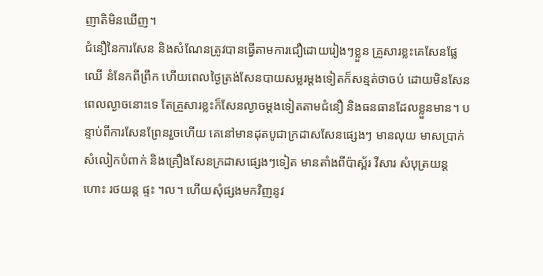ញាតិមិនឃើញ។
ជំនឿនៃការសែន និងសំណែនត្រូវបានធ្វើតាមការជឿដោយរៀងៗខ្លួន គ្រួសារខ្លះគេសែនផ្លែឈើ នំនែកពីព្រឹក ហើយពេលថ្ងៃត្រង់សែនបាយសម្លរម្តងទៀតក៏សន្មត់ថាចប់ ដោយមិនសែនពេលល្ងាចនោះទេ តែគ្រួសារខ្លះក៏សែនល្ងាចម្តងទៀតតាមជំនឿ និងធនធានដែលខ្លួនមាន។ បន្ទាប់ពីការសែនព្រែនរួចហើយ គេនៅមានដុតបូជាក្រដាសសែនផ្សេងៗ មានលុយ មាសប្រាក់ សំលៀកបំពាក់ និងគ្រឿងសែនក្រដាសផ្សេងៗទៀត មានតាំងពីប៉ាស្ព័រ វីសារ សំបុត្រយន្តហោះ រថយន្ត ផ្ទះ ។ល។ ហើយសុំផ្សងមកវិញនូវ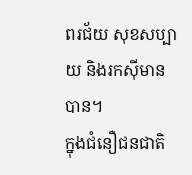ពរជ័យ សុខសប្បាយ និងរកស៊ីមានបាន។
ក្នុងជំនឿជនជាតិ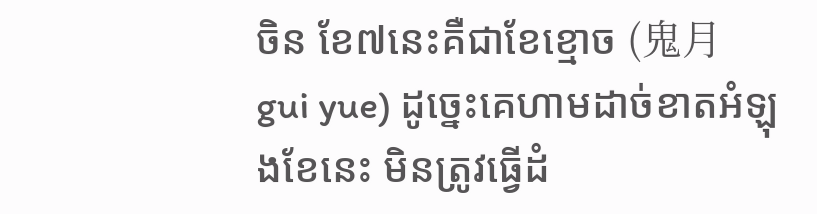ចិន ខែ៧នេះគឺជាខែខ្មោច (鬼月 gui yue) ដូច្នេះគេហាមដាច់ខាតអំឡុងខែនេះ មិនត្រូវធ្វើដំ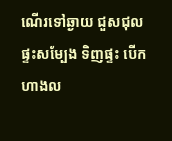ណើរទៅឆ្ងាយ ជួសជុលផ្ទះសម្បែង ទិញផ្ទះ បើកហាងល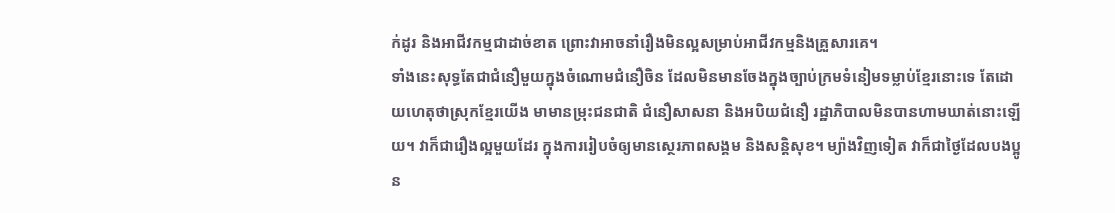ក់ដូរ និងអាជីវកម្មជាដាច់ខាត ព្រោះវាអាចនាំរឿងមិនល្អសម្រាប់អាជីវកម្មនិងគ្រួសារគេ។
ទាំងនេះសុទ្ធតែជាជំនឿមួយក្នុងចំណោមជំនឿចិន ដែលមិនមានចែងក្នុងច្បាប់ក្រមទំនៀមទម្លាប់ខ្មែរនោះទេ តែដោយហេតុថាស្រុកខ្មែរយើង មាមានម្រុះជនជាតិ ជំនឿសាសនា និងអបិយជំនឿ រដ្ឋាភិបាលមិនបានហាមឃាត់នោះឡើយ។ វាក៏ជារឿងល្អមួយដែរ ក្នុងការរៀបចំឲ្យមានស្ថេរភាពសង្គម និងសន្តិសុខ។ ម្យ៉ាងវិញទៀត វាក៏ជាថ្ងៃដែលបងប្អូន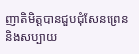ញាតិមិត្តបានជួបជុំសែនព្រេន និងសប្បាយ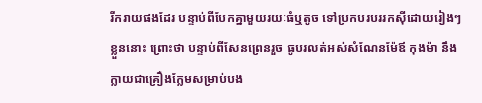រីករាយផងដែរ បន្ទាប់ពីបែកគ្នាមួយរយៈធំឬតូច ទៅប្រកបរបររកស៊ីដោយរៀងៗខ្លួននោះ ព្រោះថា បន្ទាប់ពីសែនព្រេនរួច ធូបរលត់អស់សំណែនម៉ែឪ កុងម៉ា នឹងក្លាយជាគ្រឿងក្លែមសម្រាប់បង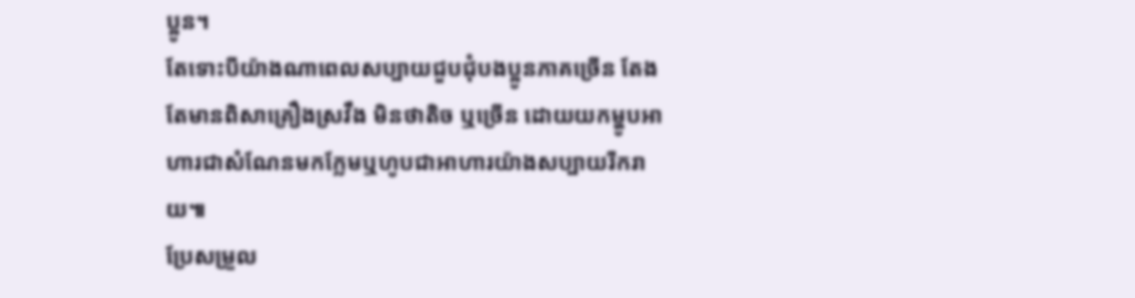ប្អូន។
តែទោះបីយ៉ាងណាពេលសប្បាយជួបជុំបងប្អូនភាគច្រើន តែងតែមានពិសាគ្រឿងស្រវឹង មិនថាតិច ឬច្រើន ដោយយកម្ហូបអាហារជាសំណែនមកក្លែមឬហូបជាអាហារយ៉ាងសប្បាយរីករាយ៕
ប្រែសម្រួល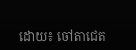ដោយ៖ ចៅតាជេត